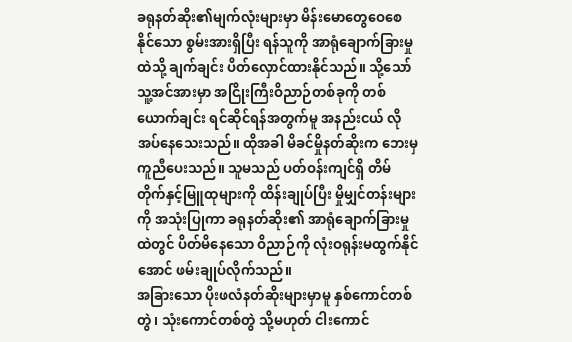ခရုနတ်ဆိုး၏မျက်လုံးများမှာ မိန်းမောတွေဝေစေနိုင်သော စွမ်းအားရှိပြီး ရန်သူကို အာရုံချောက်ခြားမှုထဲသို့ ချက်ချင်း ပိတ်လှောင်ထားနိုင်သည်။ သို့သော် သူ့အင်အားမှာ အငြိုးကြီးဝိညာဉ်တစ်ခုကို တစ်ယောက်ချင်း ရင်ဆိုင်ရန်အတွက်မူ အနည်းငယ် လိုအပ်နေသေးသည်။ ထိုအခါ မိခင်မှိုနတ်ဆိုးက ဘေးမှကူညီပေးသည်။ သူမသည် ပတ်ဝန်းကျင်ရှိ တိမ်တိုက်နှင့်မြူထုများကို ထိန်းချုပ်ပြီး မှိုမျှင်တန်းများကို အသုံးပြုကာ ခရုနတ်ဆိုး၏ အာရုံချောက်ခြားမှုထဲတွင် ပိတ်မိနေသော ဝိညာဉ်ကို လုံးဝရုန်းမထွက်နိုင်အောင် ဖမ်းချုပ်လိုက်သည်။
အခြားသော ပိုးဖလံနတ်ဆိုးများမှာမူ နှစ်ကောင်တစ်တွဲ၊ သုံးကောင်တစ်တွဲ သို့မဟုတ် ငါးကောင်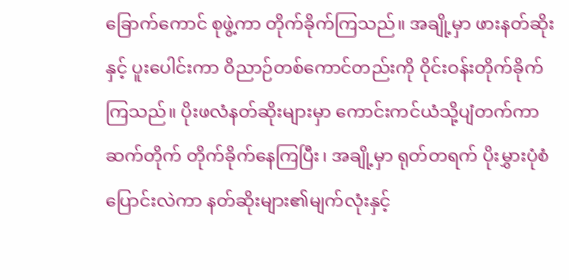ခြောက်ကောင် စုဖွဲ့ကာ တိုက်ခိုက်ကြသည်။ အချို့မှာ ဖားနတ်ဆိုးနှင့် ပူးပေါင်းကာ ဝိညာဉ်တစ်ကောင်တည်းကို ဝိုင်းဝန်းတိုက်ခိုက်ကြသည်။ ပိုးဖလံနတ်ဆိုးများမှာ ကောင်းကင်ယံသို့ပျံတက်ကာ ဆက်တိုက် တိုက်ခိုက်နေကြပြီး၊ အချို့မှာ ရုတ်တရက် ပိုးမွှားပုံစံပြောင်းလဲကာ နတ်ဆိုးများ၏မျက်လုံးနှင့်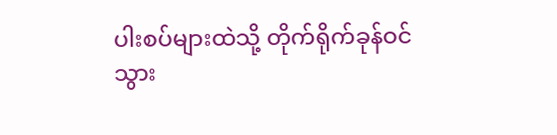ပါးစပ်များထဲသို့ တိုက်ရိုက်ခုန်ဝင်သွား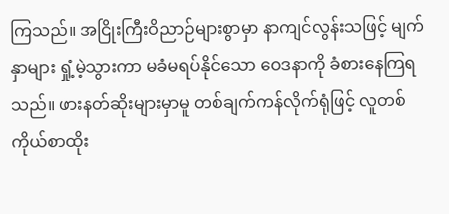ကြသည်။ အငြိုးကြီးဝိညာဉ်များစွာမှာ နာကျင်လွန်းသဖြင့် မျက်နှာများ ရှုံ့မဲ့သွားကာ မခံမရပ်နိုင်သော ဝေဒနာကို ခံစားနေကြရသည်။ ဖားနတ်ဆိုးများမှာမူ တစ်ချက်ကန်လိုက်ရုံဖြင့် လူတစ်ကိုယ်စာထိုး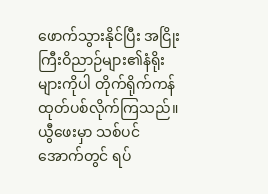ဖောက်သွားနိုင်ပြီး အငြိုးကြီးဝိညာဉ်များ၏နံရိုးများကိုပါ တိုက်ရိုက်ကန်ထုတ်ပစ်လိုက်ကြသည်။ ယွီဖေးမှာ သစ်ပင်အောက်တွင် ရပ်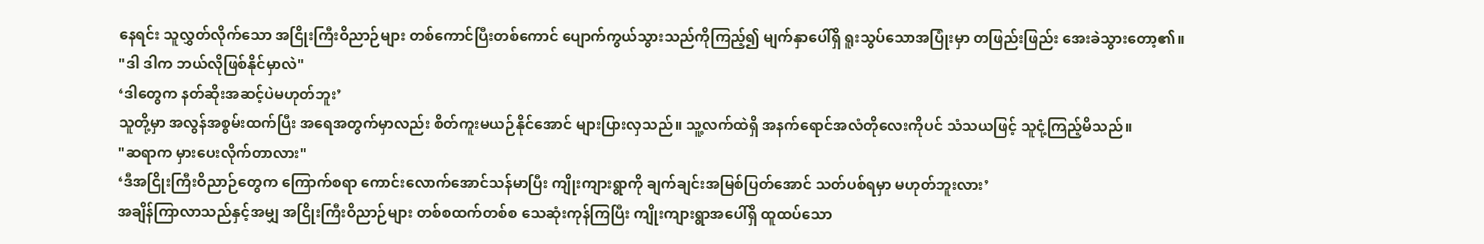နေရင်း သူလွှတ်လိုက်သော အငြိုးကြီးဝိညာဉ်များ တစ်ကောင်ပြီးတစ်ကောင် ပျောက်ကွယ်သွားသည်ကိုကြည့်၍ မျက်နှာပေါ်ရှိ ရူးသွပ်သောအပြုံးမှာ တဖြည်းဖြည်း အေးခဲသွားတော့၏။
"ဒါ ဒါက ဘယ်လိုဖြစ်နိုင်မှာလဲ"
‘ဒါတွေက နတ်ဆိုးအဆင့်ပဲမဟုတ်ဘူး’
သူတို့မှာ အလွန်အစွမ်းထက်ပြီး အရေအတွက်မှာလည်း စိတ်ကူးမယဉ်နိုင်အောင် များပြားလှသည်။ သူ့လက်ထဲရှိ အနက်ရောင်အလံတိုလေးကိုပင် သံသယဖြင့် သူငုံ့ကြည့်မိသည်။
"ဆရာက မှားပေးလိုက်တာလား"
‘ဒီအငြိုးကြီးဝိညာဉ်တွေက ကြောက်စရာ ကောင်းလောက်အောင်သန်မာပြီး ကျိုးကျားရွာကို ချက်ချင်းအမြစ်ပြတ်အောင် သတ်ပစ်ရမှာ မဟုတ်ဘူးလား’
အချိန်ကြာလာသည်နှင့်အမျှ အငြိုးကြီးဝိညာဉ်များ တစ်စထက်တစ်စ သေဆုံးကုန်ကြပြီး ကျိုးကျားရွာအပေါ်ရှိ ထူထပ်သော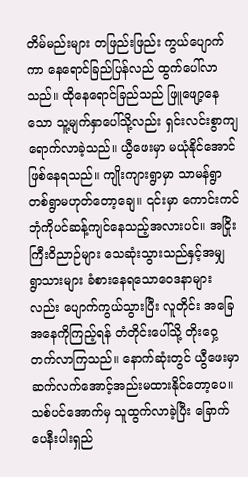တိမ်မည်းများ တဖြည်းဖြည်း ကွယ်ပျောက်ကာ နေရောင်ခြည်ပြန်လည် ထွက်ပေါ်လာသည်။ ထိုနေရောင်ခြည်သည် ဖြူဖျော့နေသော သူ့မျက်နှာပေါ်သို့လည်း ရှင်းလင်းစွာကျရောက်လာခဲ့သည်။ ယွီဖေးမှာ မယုံနိုင်အောင် ဖြစ်နေရသည်။ ကျိုးကျားရွာမှာ သာမန်ရွာတစ်ရွာမဟုတ်တော့ချေ။ ၎င်းမှာ ကောင်းကင်ဘုံကိုပင်ဆန့်ကျင်နေသည့်အလားပင်။ အငြိုးကြီးဝိညာဉ်များ သေဆုံးသွားသည်နှင့်အမျှ ရွာသားများ ခံစားနေရသောဝေဒနာများလည်း ပျောက်ကွယ်သွားပြီး လူတိုင်း အခြေအနေကိုကြည့်ရန် တံတိုင်းပေါ်သို့ တိုးဝှေ့တက်လာကြသည်။ နောက်ဆုံးတွင် ယွီဖေးမှာဆက်လက်အောင့်အည်းမထားနိုင်တော့ပေ။ သစ်ပင်အောက်မှ သူထွက်လာခဲ့ပြီး ခြောက်ပေနီးပါးရှည်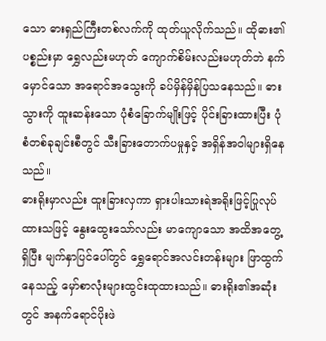သော ဓားရှည်ကြီးတစ်လက်ကို ထုတ်ယူလိုက်သည်။ ထိုဓား၏ ပစ္စည်းမှာ ရွှေလည်းမဟုတ် ကျောက်စိမ်းလည်းမဟုတ်ဘဲ နက်မှောင်သော အရောင်အသွေးကို ခပ်မှိန်မှိန်ပြသနေသည်။ ဓားသွားကို ထူးဆန်းသော ပုံစံခြောက်မျိုးဖြင့် ပိုင်းခြားထားပြီး ပုံစံတစ်ခုချင်းစီတွင် သီးခြားတောက်ပမှုနှင့် အရှိန်အဝါများရှိနေသည်။
ဓားရိုးမှာလည်း ထူးခြားလှကာ ရှားပါးသားရဲအရိုးဖြင့်ပြုလုပ်ထားသဖြင့် နွေးထွေးသော်လည်း မာကျောသော အထိအတွေ့ရှိပြီး မျက်နှာပြင်ပေါ်တွင် ရွှေရောင်အလင်းတန်းများ ဖြာထွက်နေသည့် မှော်စာလုံးများထွင်းထုထားသည်။ ဓားရိုး၏အဆုံးတွင် အနက်ရောင်ပိုးဖဲ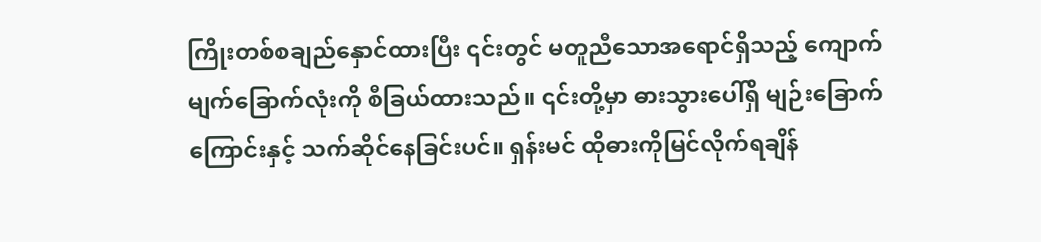ကြိုးတစ်စချည်နှောင်ထားပြီး ၎င်းတွင် မတူညီသောအရောင်ရှိသည့် ကျောက်မျက်ခြောက်လုံးကို စီခြယ်ထားသည်။ ၎င်းတို့မှာ ဓားသွားပေါ်ရှိ မျဉ်းခြောက်ကြောင်းနှင့် သက်ဆိုင်နေခြင်းပင်။ ရှန်းမင် ထိုဓားကိုမြင်လိုက်ရချိန်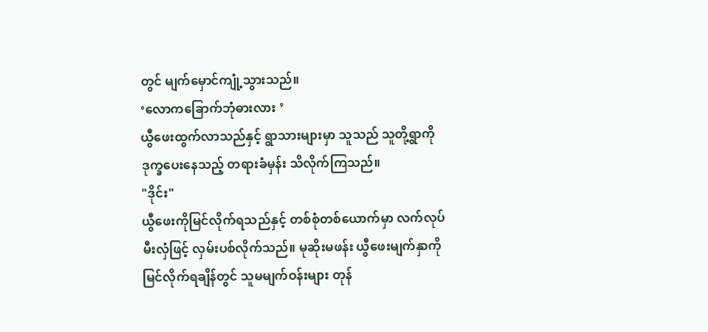တွင် မျက်မှောင်ကျုံ့သွားသည်။
‘လောကခြောက်ဘုံဓားလား ’
ယွီဖေးထွက်လာသည်နှင့် ရွာသားများမှာ သူသည် သူတို့ရွာကို ဒုက္ခပေးနေသည့် တရားခံမှန်း သိလိုက်ကြသည်။
"ဒိုင်း"
ယွီဖေးကိုမြင်လိုက်ရသည်နှင့် တစ်စုံတစ်ယောက်မှာ လက်လုပ်မီးလှံဖြင့် လှမ်းပစ်လိုက်သည်။ မုဆိုးမဖန်း ယွီဖေးမျက်နှာကိုမြင်လိုက်ရချိန်တွင် သူမမျက်ဝန်းများ တုန်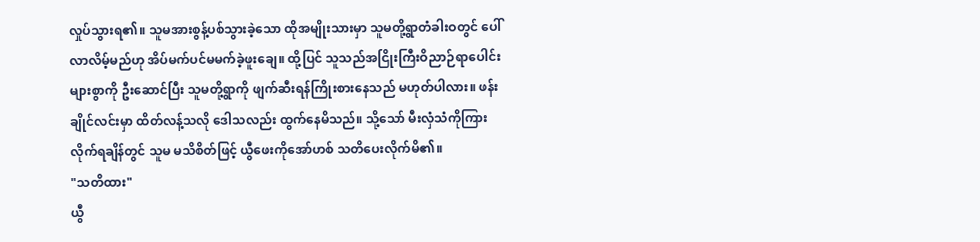လှုပ်သွားရ၏။ သူမအားစွန့်ပစ်သွားခဲ့သော ထိုအမျိုးသားမှာ သူမတို့ရွာတံခါးဝတွင် ပေါ်လာလိမ့်မည်ဟု အိပ်မက်ပင်မမက်ခဲ့ဖူးချေ။ ထို့ပြင် သူသည်အငြိုးကြီးဝိညာဉ်ရာပေါင်းများစွာကို ဦးဆောင်ပြီး သူမတို့ရွာကို ဖျက်ဆီးရန်ကြိုးစားနေသည် မဟုတ်ပါလား။ ဖန်းချိုင်လင်းမှာ ထိတ်လန့်သလို ဒေါသလည်း ထွက်နေမိသည်။ သို့သော် မီးလှံသံကိုကြားလိုက်ရချိန်တွင် သူမ မသိစိတ်ဖြင့် ယွီဖေးကိုအော်ဟစ် သတိပေးလိုက်မိ၏။
"သတိထား"
ယွီ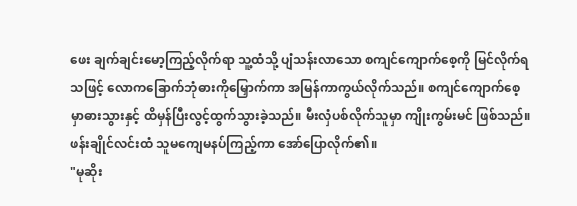ဖေး ချက်ချင်းမော့ကြည့်လိုက်ရာ သူ့ထံသို့ ပျံသန်းလာသော စကျင်ကျောက်စေ့ကို မြင်လိုက်ရသဖြင့် လောကခြောက်ဘုံဓားကိုမြှောက်ကာ အမြန်ကာကွယ်လိုက်သည်။ စကျင်ကျောက်စေ့မှာဓားသွားနှင့် ထိမှန်ပြီးလွင့်ထွက်သွားခဲ့သည်။ မီးလှံပစ်လိုက်သူမှာ ကျိုးကွမ်းမင် ဖြစ်သည်။ ဖန်းချိုင်လင်းထံ သူမကျေမနပ်ကြည့်ကာ အော်ပြောလိုက်၏။
"မုဆိုး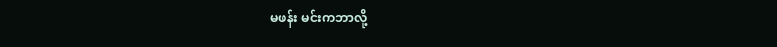မဖန်း မင်းကဘာလို့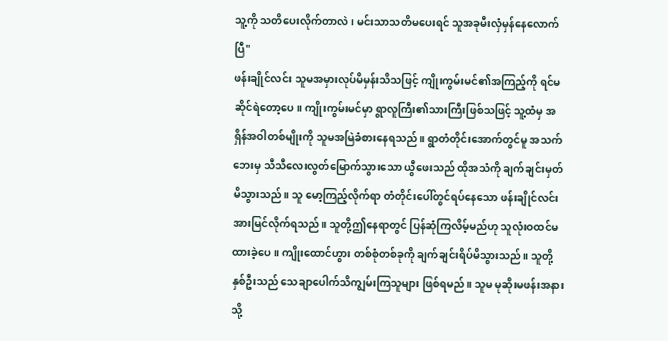သူ့ကို သတိပေးလိုက်တာလဲ၊ မင်းသာသတိမပေးရင် သူအခုမီးလှံမှန်နေလောက်ပြီ"
ဖန်းချိုင်လင်း သူမအမှားလုပ်မိမှန်းသိသဖြင့် ကျိုးကွမ်းမင်၏အကြည့်ကို ရင်မဆိုင်ရဲတော့ပေ။ ကျိုးကွမ်းမင်မှာ ရွာလူကြီး၏သားကြီးဖြစ်သဖြင့် သူ့ထံမှ အရှိန်အဝါတစ်မျိုးကို သူမအမြဲခံစားနေရသည်။ ရွာတံတိုင်းအောက်တွင်မူ အသက်ဘေးမှ သီသီလေးလွတ်မြောက်သွားသော ယွီဖေးသည် ထိုအသံကို ချက်ချင်းမှတ်မိသွားသည်။ သူ မော့ကြည့်လိုက်ရာ တံတိုင်းပေါ်တွင်ရပ်နေသော ဖန်းချိုင်လင်းအားမြင်လိုက်ရသည်။ သူတို့ဤနေရာတွင် ပြန်ဆုံကြလိမ့်မည်ဟု သူလုံးဝထင်မထားခဲ့ပေ။ ကျိုးထောင်ဟွား တစ်စုံတစ်ခုကို ချက်ချင်းရိပ်မိသွားသည်။ သူတို့နှစ်ဦးသည် သေချာပေါက်သိကျွမ်းကြသူများ ဖြစ်ရမည်။ သူမ မုဆိုးမဖန်းအနားသို့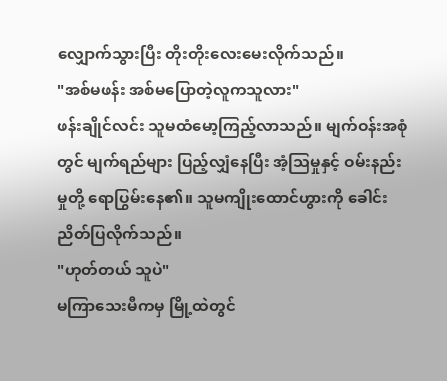လျှောက်သွားပြီး တိုးတိုးလေးမေးလိုက်သည်။
"အစ်မဖန်း အစ်မပြောတဲ့လူကသူလား"
ဖန်းချိုင်လင်း သူမထံမော့ကြည့်လာသည်။ မျက်ဝန်းအစုံတွင် မျက်ရည်များ ပြည့်လျှံနေပြီး အံ့သြမှုနှင့် ဝမ်းနည်းမှုတို့ ရောပြွမ်းနေ၏။ သူမကျိုးထောင်ဟွားကို ခေါင်းညိတ်ပြလိုက်သည်။
"ဟုတ်တယ် သူပဲ"
မကြာသေးမီကမှ မြို့ထဲတွင်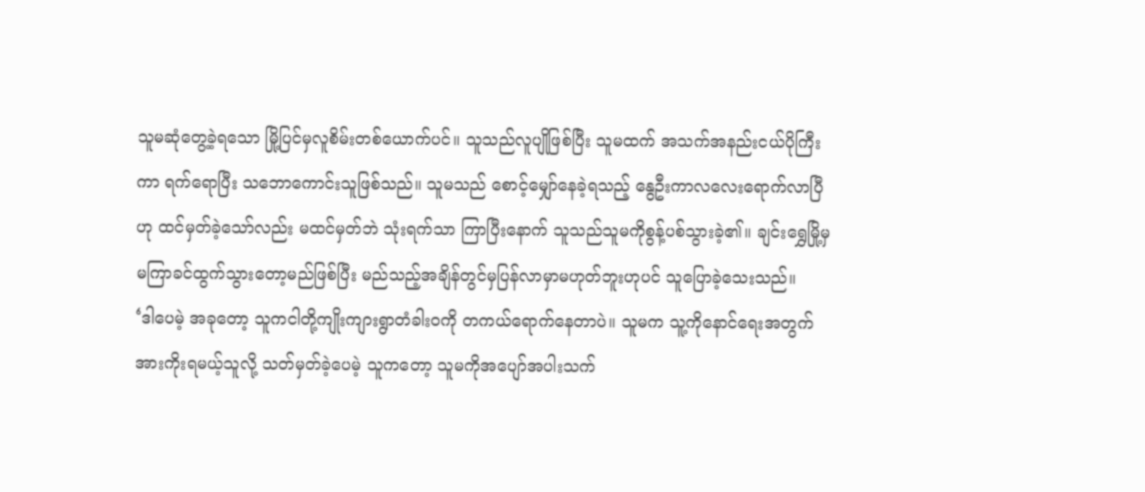သူမဆုံတွေ့ခဲ့ရသော မြို့ပြင်မှလူစိမ်းတစ်ယောက်ပင်။ သူသည်လူပျိုဖြစ်ပြီး သူမထက် အသက်အနည်းငယ်ပိုကြီးကာ ရက်ရောပြီး သဘောကောင်းသူဖြစ်သည်။ သူမသည် စောင့်မျှော်နေခဲ့ရသည့် နွေဦးကာလလေးရောက်လာပြီဟု ထင်မှတ်ခဲ့သော်လည်း မထင်မှတ်ဘဲ သုံးရက်သာ ကြာပြီးနောက် သူသည်သူမကိုစွန့်ပစ်သွားခဲ့၏။ ချင်းရွှေမြို့မှ မကြာခင်ထွက်သွားတော့မည်ဖြစ်ပြီး မည်သည့်အချိန်တွင်မှပြန်လာမှာမဟုတ်ဘူးဟုပင် သူပြောခဲ့သေးသည်။
‘ဒါပေမဲ့ အခုတော့ သူကငါတို့ကျိုးကျားရွာတံခါးဝကို တကယ်ရောက်နေတာပဲ။ သူမက သူ့ကိုနောင်ရေးအတွက် အားကိုးရမယ့်သူလို့ သတ်မှတ်ခဲ့ပေမဲ့ သူကတော့ သူမကိုအပျော်အပါးသက်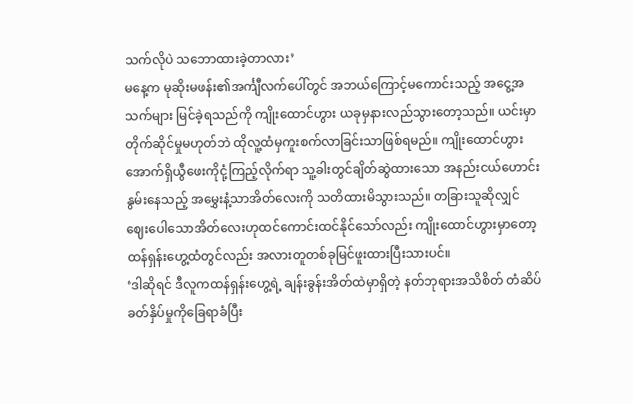သက်လိုပဲ သဘောထားခဲ့တာလား’
မနေ့က မုဆိုးမဖန်း၏အင်္ကျီလက်ပေါ်တွင် အဘယ်ကြောင့်မကောင်းသည့် အငွေ့အသက်များ မြင်ခဲ့ရသည်ကို ကျိုးထောင်ဟွား ယခုမှနားလည်သွားတော့သည်။ ယင်းမှာတိုက်ဆိုင်မှုမဟုတ်ဘဲ ထိုလူ့ထံမှကူးစက်လာခြင်းသာဖြစ်ရမည်။ ကျိုးထောင်ဟွား အောက်ရှိယွီဖေးကိုငုံ့ကြည့်လိုက်ရာ သူ့ခါးတွင်ချိတ်ဆွဲထားသော အနည်းငယ်ဟောင်းနွမ်းနေသည့် အမွှေးနံ့သာအိတ်လေးကို သတိထားမိသွားသည်။ တခြားသူဆိုလျှင် ဈေးပေါသောအိတ်လေးဟုထင်ကောင်းထင်နိုင်သော်လည်း ကျိုးထောင်ဟွားမှာတော့ ထန်ရှန်းဟွေ့ထံတွင်လည်း အလားတူတစ်ခုမြင်ဖူးထားပြီးသားပင်။
‘ဒါဆိုရင် ဒီလူကထန်ရှန်းဟွေ့ရဲ့ ချန်းခွန်းအိတ်ထဲမှာရှိတဲ့ နတ်ဘုရားအသိစိတ် တံဆိပ်ခတ်နှိပ်မှုကိုခြေရာခံပြီး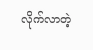လိုက်လာတဲ့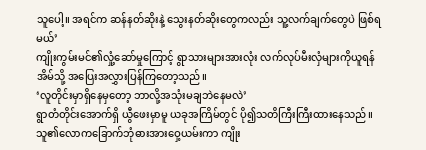သူပေါ့။ အရင်က ဆန်နတ်ဆိုးနဲ့ သွေးနတ်ဆိုးတွေကလည်း သူ့လက်ချက်တွေပဲ ဖြစ်ရမယ်’
ကျိုးကွမ်းမင်၏လှုံ့ဆော်မှုကြောင့် ရွာသားများအားလုံး လက်လုပ်မီးလှံများကိုယူရန် အိမ်သို့ အပြေးအလွှားပြန်ကြတော့သည်။
‘လူတိုင်းမှာရှိနေမှတော့ ဘာလို့အသုံးမချဘဲနေမလဲ’
ရွာတံတိုင်းအောက်ရှိ ယွီဖေးမှာမူ ယခုအကြိမ်တွင် ပို၍သတိကြီးကြီးထားနေသည်။ သူ၏လောကခြောက်ဘုံဓားအားဝှေ့ယမ်းကာ ကျိုး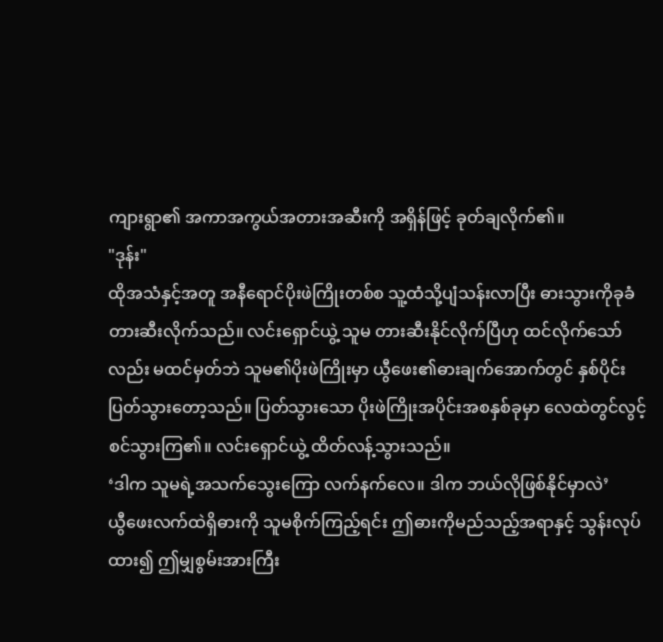ကျားရွာ၏ အကာအကွယ်အတားအဆီးကို အရှိန်ဖြင့် ခုတ်ချလိုက်၏။
"ဒုန်း"
ထိုအသံနှင့်အတူ အနီရောင်ပိုးဖဲကြိုးတစ်စ သူ့ထံသို့ပျံသန်းလာပြီး ဓားသွားကိုခုခံတားဆီးလိုက်သည်။ လင်းရှောင်ယွဲ့ သူမ တားဆီးနိုင်လိုက်ပြီဟု ထင်လိုက်သော်လည်း မထင်မှတ်ဘဲ သူမ၏ပိုးဖဲကြိုးမှာ ယွီဖေး၏ဓားချက်အောက်တွင် နှစ်ပိုင်းပြတ်သွားတော့သည်။ ပြတ်သွားသော ပိုးဖဲကြိုးအပိုင်းအစနှစ်ခုမှာ လေထဲတွင်လွင့်စင်သွားကြ၏။ လင်းရှောင်ယွဲ့ ထိတ်လန့်သွားသည်။
‘ဒါက သူမရဲ့အသက်သွေးကြော လက်နက်လေ။ ဒါက ဘယ်လိုဖြစ်နိုင်မှာလဲ’
ယွီဖေးလက်ထဲရှိဓားကို သူမစိုက်ကြည့်ရင်း ဤဓားကိုမည်သည့်အရာနှင့် သွန်းလုပ်ထား၍ ဤမျှစွမ်းအားကြီး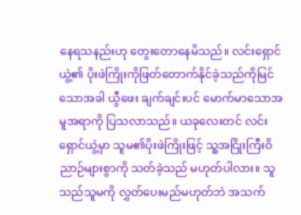နေရသနည်းဟု တွေးတောနေမိသည်။ လင်းရှောင်ယွဲ့၏ ပိုးဖဲကြိုးကိုဖြတ်တောက်နိုင်ခဲ့သည်ကိုမြင်သောအခါ ယွီဖေး ချက်ချင်းပင် မောက်မာသောအမူအရာကို ပြသလာသည်။ ယခုလေးတင် လင်းရှောင်ယွဲ့မှာ သူမ၏ပိုးဖဲကြိုးဖြင့် သူ့အငြိုးကြီးဝိညာဉ်များစွာကို သတ်ခဲ့သည် မဟုတ်ပါလား။ သူသည်သူမကို လွှတ်ပေးမည်မဟုတ်ဘဲ အသက်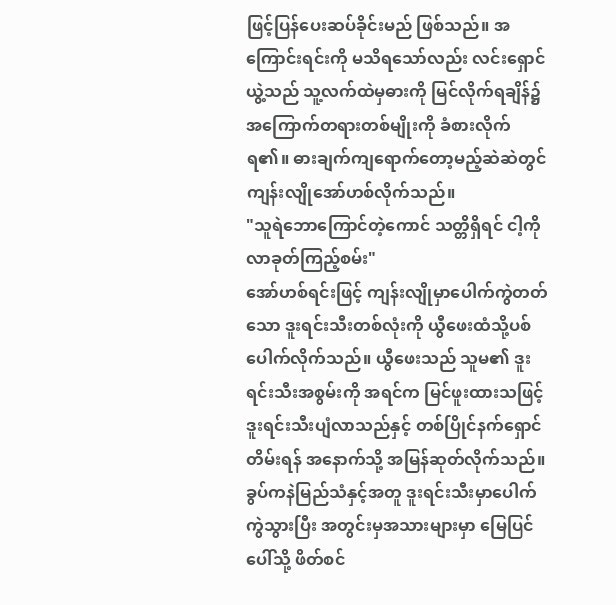ဖြင့်ပြန်ပေးဆပ်ခိုင်းမည် ဖြစ်သည်။ အကြောင်းရင်းကို မသိရသော်လည်း လင်းရှောင်ယွဲ့သည် သူ့လက်ထဲမှဓားကို မြင်လိုက်ရချိန်၌ အကြောက်တရားတစ်မျိုးကို ခံစားလိုက်ရ၏။ ဓားချက်ကျရောက်တော့မည့်ဆဲဆဲတွင် ကျန်းလျိုအော်ဟစ်လိုက်သည်။
"သူရဲဘောကြောင်တဲ့ကောင် သတ္တိရှိရင် ငါ့ကိုလာခုတ်ကြည့်စမ်း"
အော်ဟစ်ရင်းဖြင့် ကျန်းလျိုမှာပေါက်ကွဲတတ်သော ဒူးရင်းသီးတစ်လုံးကို ယွီဖေးထံသို့ပစ်ပေါက်လိုက်သည်။ ယွီဖေးသည် သူမ၏ ဒူးရင်းသီးအစွမ်းကို အရင်က မြင်ဖူးထားသဖြင့် ဒူးရင်းသီးပျံလာသည်နှင့် တစ်ပြိုင်နက်ရှောင်တိမ်းရန် အနောက်သို့ အမြန်ဆုတ်လိုက်သည်။ ခွပ်ကနဲမြည်သံနှင့်အတူ ဒူးရင်းသီးမှာပေါက်ကွဲသွားပြီး အတွင်းမှအသားများမှာ မြေပြင်ပေါ်သို့ ဖိတ်စင်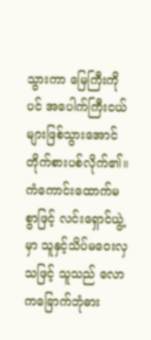သွားကာ မြေကြီးကိုပင် အပေါက်ကြီးငယ်များဖြစ်သွားအောင် တိုက်စားပစ်လိုက်၏။ ကံကောင်းထောက်မစွာဖြင့် လင်းရှောင်ယွဲ့မှာ သူနှင့်သိပ်မဝေးလှသဖြင့် သူသည် လောကခြောက်ဘုံဓား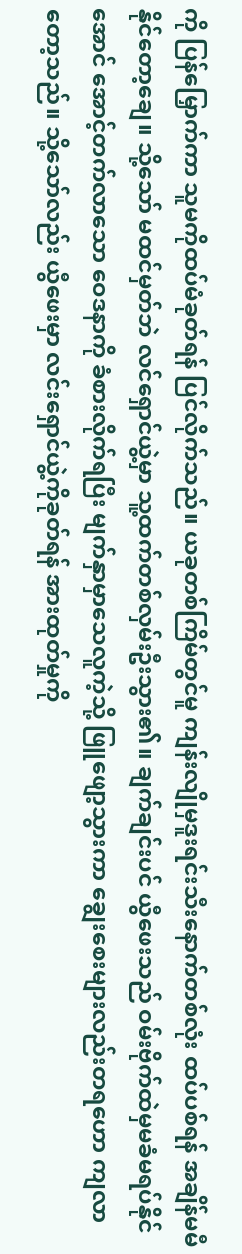ကို ပြန်မြှောက်ကာ သူမကိုထပ်မံခုတ်ရန် ပြင်လိုက်သည်။ ယခုတစ်ကြိမ်တွင်မူ ကျန်းလျိုမှဒူးရင်းသီးနောက်တစ်လုံး ထပ်ပစ်ရန် အချိန်မမီနိုင်တော့ချေ။ သို့သော် မထင်မှတ်ဘဲ လင်ရှောင်ယွဲ့မှာ သူ့ထက်တစ်လှမ်းဦးသွား၏။ ချက်ချင်းပင် ယွီဖေးသည် ဝမ်းဗိုက်ထဲမှမခံမရပ်နိုင်အောင် အောင့်တက်လာသော ဝေဒနာကို ခံစားလိုက်ရပြီး မျက်နှာမှာသေလူကဲ့သို့ ဖြူဖျော့သွားကာ ချွေးစေးများလည်းတရဟော ကျလာတော့သည်။ သို့သော်လည်း ယွီဖေးမှာ လင်းရှောင်ယွဲ့ကိုခုတ်ရန် အားထုတ်မှုကို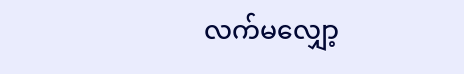လက်မလျှော့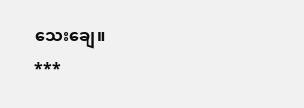သေးချေ။
***